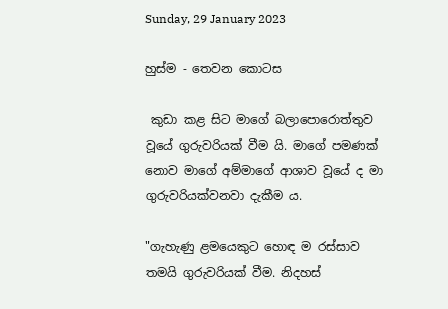Sunday, 29 January 2023

හුස්ම - තෙවන කොටස

 කුඩා කළ සිට මාගේ බලාපොරොත්තුව වූයේ ගුරුවරියක් වීම යි. මාගේ පමණක් නොව මාගේ අම්මාගේ ආශාව වූයේ ද මා ගුරුවරියක්වනවා දැකීම ය.

"ගැහැණු ළමයෙකුට හොඳ ම රස්සාව තමයි ගුරුවරියක් වීම. නිදහස්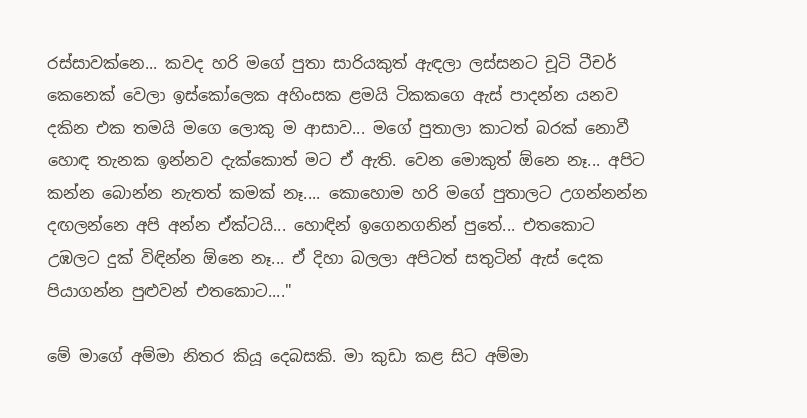රස්සාවක්නෙ... කවද හරි මගේ පුතා සාරියකුත් ඇඳලා ලස්සනට චූටි ටීචර් කෙනෙක් වෙලා ඉස්කෝලෙක අහිංසක ළමයි ටිකකගෙ ඇස් පාදන්න යනව දකින එක තමයි මගෙ ලොකු ම ආසාව... මගේ පුතාලා කාටත් බරක් නොවී  හොඳ තැනක ඉන්නව දැක්කොත් මට ඒ ඇති. වෙන මොකුත් ඕනෙ නෑ... අපිට කන්න බොන්න නැතත් කමක් නෑ.... කොහොම හරි මගේ පුතාලට උගන්නන්න දඟලන්නෙ අපි අන්න ඒක්ටයි... හොඳින් ඉගෙනගනින් පුතේ... එතකොට උඹලට දුක් විඳින්න ඕනෙ නෑ... ඒ දිහා බලලා අපිටත් සතුටින් ඇස් දෙක පියාගන්න පුළුවන් එතකොට...."

මේ මාගේ අම්මා නිතර කියූ දෙබසකි. මා කුඩා කළ සිට අම්මා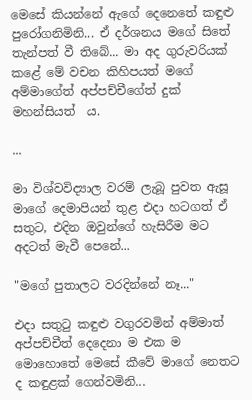මෙසේ කියන්නේ ඇගේ දෙනෙතේ කඳුළු පුරෝගනිමිනි... ඒ දර්ශනය මගේ සිතේ තැන්පත් වී තිබේ... මා අද ගුරුවරියක් කළේ මේ වචන කිහිපයත් මගේ අම්මාගේත් අප්පච්චීගේත් දුක් මහන්සියත්  ය.

...

මා විශ්වවිද්‍යාල වරම් ලැබූ පුවත ඇසූ මාගේ දෙමාපියන් තුළ එදා හටගත් ඒ සතුට, එදින ඔවුන්ගේ හැසිරීම මට අදටත් මැවී පෙනේ...

"මගේ පුතාලට වරදින්නේ නෑ..."

එදා සතුටු කඳුළු වගුරවමින් අම්මාත් අප්පච්චීත් දෙදෙනා ම එක ම මොහොතේ මෙසේ කීවේ මාගේ නෙතට ද කඳුළක් ගෙන්වමිනි...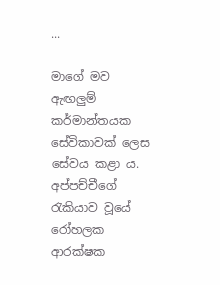...

මාගේ මව ඇඟලුම් කර්මාන්තයක සේවිකාවක් ලෙස සේවය කළා ය. අප්පච්චීගේ රැකියාව වූයේ රෝහලක ආරක්ෂක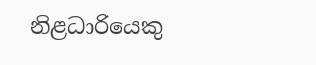නිළධාරියෙකු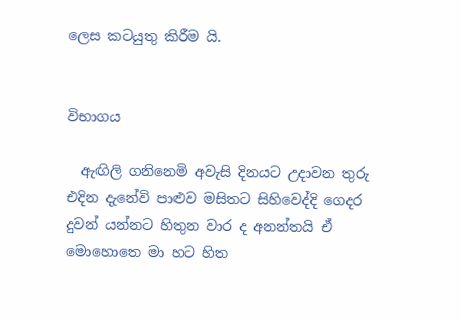ලෙස කටයුතු කිරීම යි.


විභාගය

  ඇඟිලි ගනිනෙමි අවැසි දිනයට උදාවන තුරු එදින දැනේවි පාළුව මසිතට සිහිවෙද්දි ගෙදර දුවන් යන්නට හිතුන වාර ද අනන්තයි ඒ මොහොතෙ මා හට හිත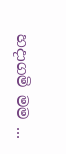හදාගමි මම ...